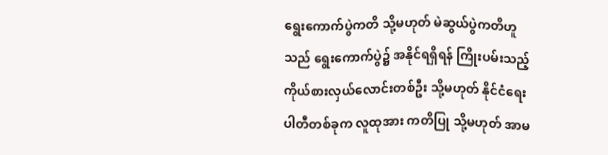ရွေးကောက်ပွဲကတိ သို့မဟုတ် မဲဆွယ်ပွဲကတိဟူသည် ရွေးကောက်ပွဲ၌ အနိုင်ရရှိရန် ကြိုးပမ်းသည့် ကိုယ်စားလှယ်လောင်းတစ်ဦး သို့မဟုတ် နိုင်ငံရေးပါတီတစ်ခုက လူထုအား ကတိပြု သို့မဟုတ် အာမ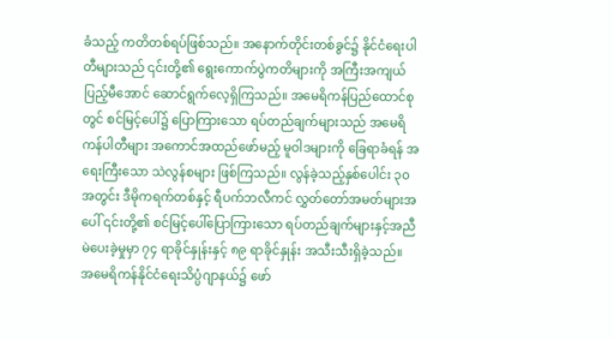ခံသည့် ကတိတစ်ရပ်ဖြစ်သည်။ အနောက်တိုင်းတစ်ခွင်၌ နိုင်ငံရေးပါတီများသည် ၎င်းတို့၏ ရွေးကောက်ပွဲကတိများကို အကြီးအကျယ်ပြည့်မီအောင် ဆောင်ရွက်လေ့ရှိကြသည်။ အမေရိကန်ပြည်ထောင်စုတွင် စင်မြင့်ပေါ်၌ ပြောကြားသော ရပ်တည်ချက်များသည် အမေရိကန်ပါတီများ အကောင်အထည်ဖော်မည့် မူဝါဒများကို ခြေရာခံရန် အရေးကြီးသော သဲလွန်စများ ဖြစ်ကြသည်။ လွန်ခဲ့သည့်နှစ်ပေါင်း ၃၀ အတွင်း ဒီမိုကရက်တစ်နှင့် ရီပက်ဘလီကင် လွှတ်တော်အမတ်များအပေါ် ၎င်းတို့၏ စင်မြင့်ပေါ်ပြောကြားသော ရပ်တည်ချက်များနှင့်အညီ မဲပေးခဲ့မှုမှာ ၇၄ ရာခိုင်နှုန်းနှင့် ၈၉ ရာခိုင်နှုန်း အသီးသီးရှိခဲ့သည်။
အမေရိကန်နိုင်ငံရေးသိပ္ပံဂျာနယ်၌ ဖော်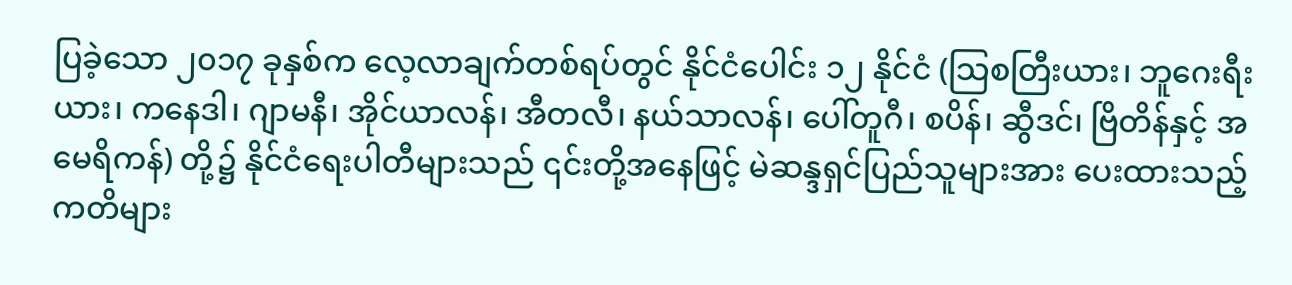ပြခဲ့သော ၂၀၁၇ ခုနှစ်က လေ့လာချက်တစ်ရပ်တွင် နိုင်ငံပေါင်း ၁၂ နိုင်ငံ (သြစတြီးယား၊ ဘူဂေးရီးယား၊ ကနေဒါ၊ ဂျာမနီ၊ အိုင်ယာလန်၊ အီတလီ၊ နယ်သာလန်၊ ပေါ်တူဂီ၊ စပိန်၊ ဆွီဒင်၊ ဗြိတိန်နှင့် အမေရိကန်) တို့၌ နိုင်ငံရေးပါတီများသည် ၎င်းတို့အနေဖြင့် မဲဆန္ဒရှင်ပြည်သူများအား ပေးထားသည့် ကတိများ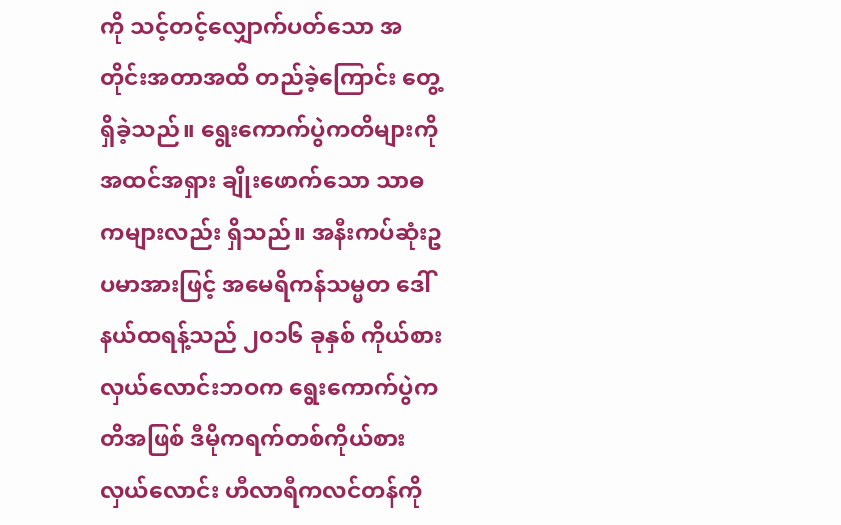ကို သင့်တင့်လျှောက်ပတ်သော အတိုင်းအတာအထိ တည်ခဲ့ကြောင်း တွေ့ရှိခဲ့သည်။ ရွေးကောက်ပွဲကတိများကို အထင်အရှား ချိုးဖောက်သော သာဓကများလည်း ရှိသည်။ အနီးကပ်ဆုံးဥပမာအားဖြင့် အမေရိကန်သမ္မတ ဒေါ်နယ်ထရန့်သည် ၂၀၁၆ ခုနှစ် ကိုယ်စားလှယ်လောင်းဘဝက ရွေးကောက်ပွဲကတိအဖြစ် ဒီမိုကရက်တစ်ကိုယ်စားလှယ်လောင်း ဟီလာရီကလင်တန်ကို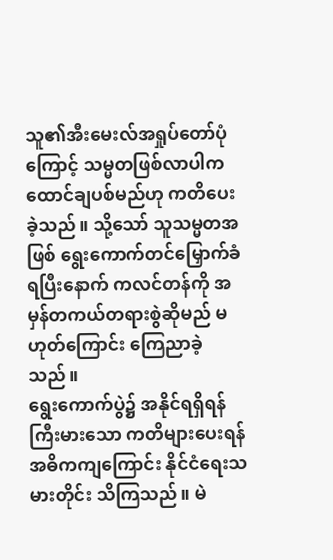သူ၏အီးမေးလ်အရှုပ်တော်ပုံကြောင့် သမ္မတဖြစ်လာပါက ထောင်ချပစ်မည်ဟု ကတိပေးခဲ့သည်။ သို့သော် သူသမ္မတအဖြစ် ရွေးကောက်တင်မြှောက်ခံရပြီးနောက် ကလင်တန်ကို အမှန်တကယ်တရားစွဲဆိုမည် မဟုတ်ကြောင်း ကြေညာခဲ့သည်။
ရွေးကောက်ပွဲ၌ အနိုင်ရရှိရန် ကြီးမားသော ကတိများပေးရန် အဓိကကျကြောင်း နိုင်ငံရေးသမားတိုင်း သိကြသည်။ မဲ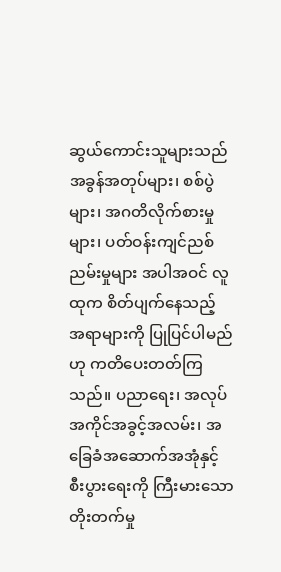ဆွယ်ကောင်းသူများသည် အခွန်အတုပ်များ၊ စစ်ပွဲများ၊ အဂတိလိုက်စားမှုများ၊ ပတ်ဝန်းကျင်ညစ်ညမ်းမှုများ အပါအဝင် လူထုက စိတ်ပျက်နေသည့် အရာများကို ပြုပြင်ပါမည်ဟု ကတိပေးတတ်ကြသည်။ ပညာရေး၊ အလုပ်အကိုင်အခွင့်အလမ်း၊ အခြေခံအဆောက်အအုံနှင့် စီးပွားရေးကို ကြီးမားသော တိုးတက်မှု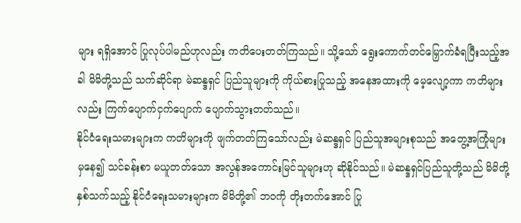များ ရရှိအောင် ပြုလုပ်ပါမည်ဟုလည်း ကတိပေးတတ်ကြသည်။ သို့သော် ရွေးကောက်တင်မြှောက်ခံရပြီးသည့်အခါ မိမိတို့သည် သက်ဆိုင်ရာ မဲဆန္ဒရှင် ပြည်သူများကို ကိုယ်စားပြုသည့် အနေအထားကို မေ့လျော့ကာ ကတိများလည်း ကြက်ပျောက်ငှက်ပျောက် ပျောက်သွားတတ်သည်။
နိုင်ငံရေးသမားများက ကတိများကို ဖျက်တတ်ကြသော်လည်း မဲဆန္ဒရှင် ပြည်သူအများစုသည် အတွေ့အကြုံများမှနေ၍ သင်ခန်းစာ မယူတတ်သော အလွန်အကောင်းမြင်သူများဟု ဆိုနိုင်သည်။ မဲဆန္ဒရှင်ပြည်သူတို့သည် မိမိတို့နှစ်သက်သည့် နိုင်ငံရေးသမားများက မိမိတို့၏ ဘဝကို တိုးတက်အောင် ပြု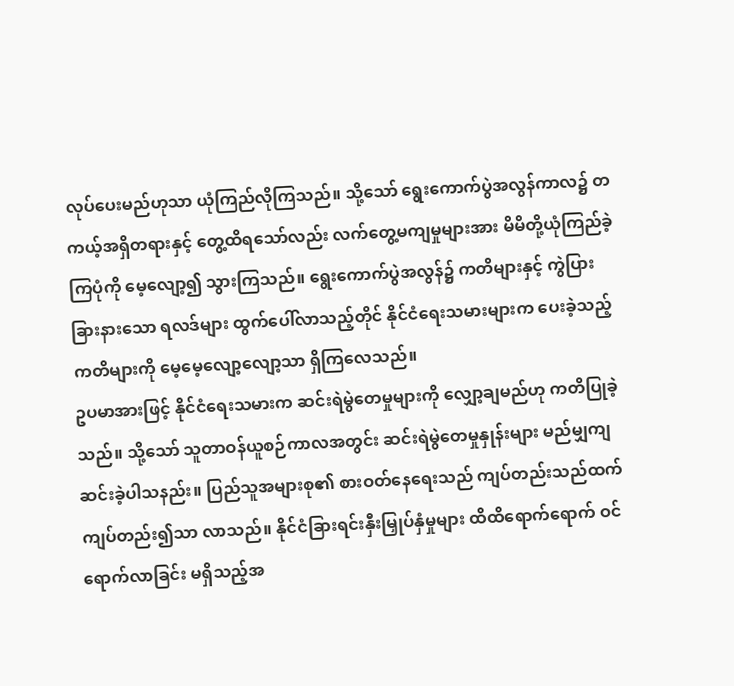လုပ်ပေးမည်ဟုသာ ယုံကြည်လိုကြသည်။ သို့သော် ရွေးကောက်ပွဲအလွန်ကာလ၌ တကယ့်အရှိတရားနှင့် တွေ့ထိရသော်လည်း လက်တွေ့မကျမှုများအား မိမိတို့ယုံကြည်ခဲ့ကြပုံကို မေ့လျော့၍ သွားကြသည်။ ရွေးကောက်ပွဲအလွန်၌ ကတိများနှင့် ကွဲပြားခြားနားသော ရလဒ်များ ထွက်ပေါ်လာသည့်တိုင် နိုင်ငံရေးသမားများက ပေးခဲ့သည့် ကတိများကို မေ့မေ့လျော့လျော့သာ ရှိကြလေသည်။
ဥပမာအားဖြင့် နိုင်ငံရေးသမားက ဆင်းရဲမွဲတေမှုများကို လျှော့ချမည်ဟု ကတိပြုခဲ့သည်။ သို့သော် သူတာဝန်ယူစဉ်ကာလအတွင်း ဆင်းရဲမွဲတေမှုနှုန်းများ မည်မျှကျဆင်းခဲ့ပါသနည်း။ ပြည်သူအများစု၏ စားဝတ်နေရေးသည် ကျပ်တည်းသည်ထက်ကျပ်တည်း၍သာ လာသည်။ နိုင်ငံခြားရင်းနှီးမြှုပ်နှံမှုများ ထိထိရောက်ရောက် ဝင်ရောက်လာခြင်း မရှိသည့်အ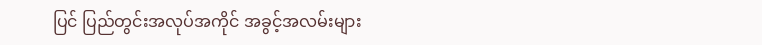ပြင် ပြည်တွင်းအလုပ်အကိုင် အခွင့်အလမ်းများ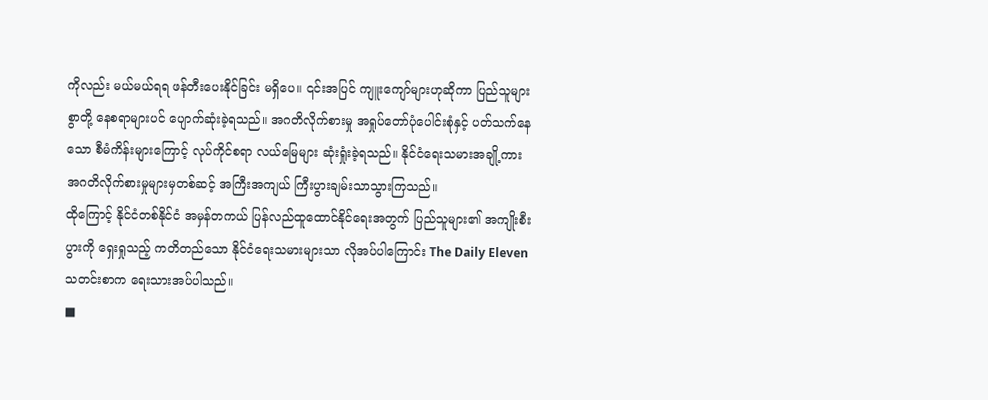ကိုလည်း မယ်မယ်ရရ ဖန်တီးပေးနိုင်ခြင်း မရှိပေ။ ၎င်းအပြင် ကျူးကျော်များဟုဆိုကာ ပြည်သူများစွာတို့ နေစရာများပင် ပျောက်ဆုံးခဲ့ရသည်။ အဂတိလိုက်စားမှု အရှုပ်တော်ပုံပေါင်းစုံနှင့် ပတ်သက်နေသော စီမံကိန်းများကြောင့် လုပ်ကိုင်စရာ လယ်မြေများ ဆုံးရှုံးခဲ့ရသည်။ နိုင်ငံရေးသမားအချို့ကား အဂတိလိုက်စားမှုများမှတစ်ဆင့် အကြီးအကျယ် ကြီးပွားချမ်းသာသွားကြသည်။
ထိုကြောင့် နိုင်ငံတစ်နိုင်ငံ အမှန်တကယ် ပြန်လည်ထူထောင်နိုင်ရေးအတွက် ပြည်သူများ၏ အကျိုးစီးပွားကို ရှေးရှုသည့် ကတိတည်သော နိုင်ငံရေးသမားများသာ လိုအပ်ပါကြောင်း The Daily Eleven သတင်းစာက ရေးသားအပ်ပါသည်။
■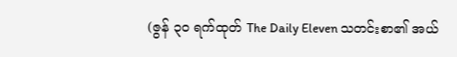(ဇွန် ၃၀ ရက်ထုတ် The Daily Eleven သတင်းစာ၏ အယ်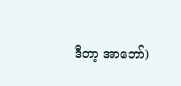ဒီတာ့ အာဘော်)